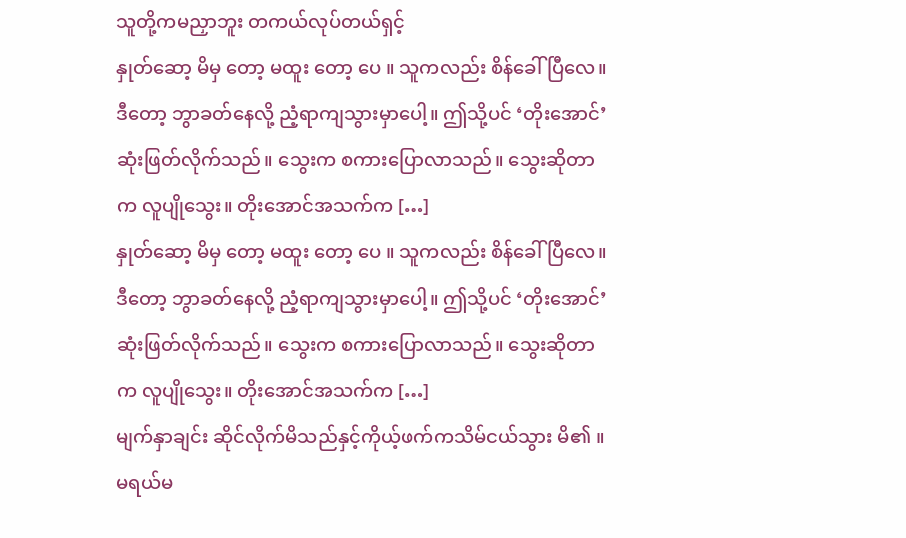သူတို့ကမညှာဘူး တကယ်လုပ်တယ်ရှင့်
နှုတ်ဆော့ မိမှ တော့ မထူး တော့ ပေ ။ သူကလည်း စိန်ခေါ်ပြီလေ။ ဒီတော့ ဘွာခတ်နေလို့ ညံ့ရာကျသွားမှာပေါ့။ ဤသို့ပင် ‘တိုးအောင်’ ဆုံးဖြတ်လိုက်သည်။ သွေးက စကားပြောလာသည်။ သွေးဆိုတာက လူပျိုသွေး။ တိုးအောင်အသက်က […]
နှုတ်ဆော့ မိမှ တော့ မထူး တော့ ပေ ။ သူကလည်း စိန်ခေါ်ပြီလေ။ ဒီတော့ ဘွာခတ်နေလို့ ညံ့ရာကျသွားမှာပေါ့။ ဤသို့ပင် ‘တိုးအောင်’ ဆုံးဖြတ်လိုက်သည်။ သွေးက စကားပြောလာသည်။ သွေးဆိုတာက လူပျိုသွေး။ တိုးအောင်အသက်က […]
မျက်နှာချင်း ဆိုင်လိုက်မိသည်နှင့်ကိုယ့်ဖက်ကသိမ်ငယ်သွား မိ၏ ။ မရယ်မ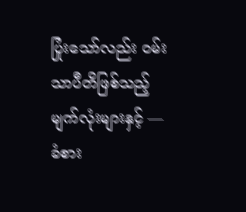ပြုံးသော်လည်း ဝမ်းသာပီတိဖြစ်သည့်မျက်လုံးများနှင့် — ခံစား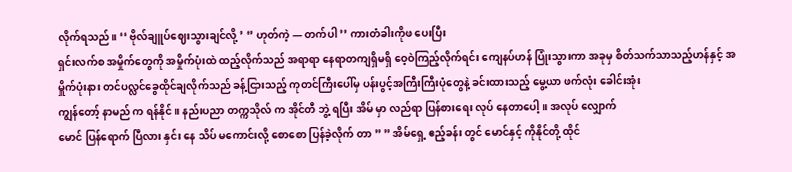လိုက်ရသည်။ ‘‘ ဗိုလ်ချူပ်ဈေးသွားချင်လို့ ’ ‘’ ဟုတ်ကဲ့ — တက်ပါ ’’ ကားတံခါးကိုဖ ပေးပြီး
ရှင်းလက်စ အမှိုက်တွေကို အမှိုက်ပုံးထဲ ထည့်လိုက်သည် အရာရာ နေရာတကျရှိမရှိ ဝေ့ဝဲကြည့်လိုက်ရင်း ကျေနပ်ဟန် ပြုံးသွားကာ အခုမှ စိတ်သက်သာသည့်ဟန်နှင့် အမှိူက်ပုံးနား တင်ပလ္လင်ခွေထိုင်ချလိုက်သည် ခန့်ငြားသည့် ကုတင်ကြီးပေါ်မှ ပန်းပွင့်အကြီးကြီးပုံတွေနဲ့ ခင်းထားသည့် မွေ့ယာ ဖက်လုံး ခေါင်းအုံး
ကျွန်တော့် နာမည် က ရန်နိုင် ။ နည်းပညာ တက္ကသိုလ် က အိုင်တီ ဘွဲ့ ရပြီး အိမ် မှာ လည်ရာ ပြန်စားရေး လုပ် နေတာပေါ့ ။ အလုပ် လျှောက်
မောင် ပြန်ရောက် ပြီလား နှင်း နေ သိပ် မကောင်းလို့ စောစော ပြန်ခဲ့လိုက် တာ ” ” အိမ်ရှေ့ ဧည့်ခန်း တွင် မောင်နှင့် ကိုနိုင်တို့ ထိုင်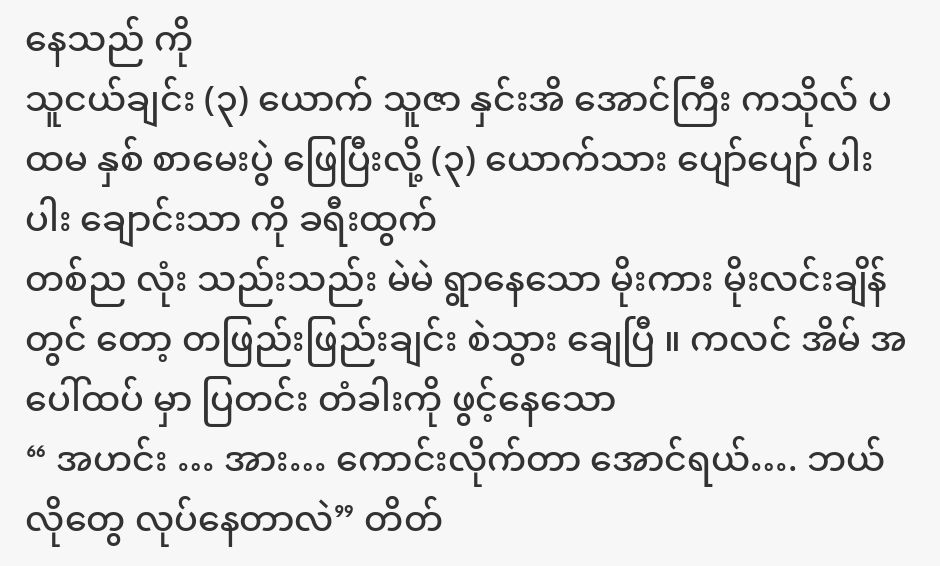နေသည် ကို
သူငယ်ချင်း (၃) ယောက် သူဇာ နှင်းအိ အောင်ကြီး ကသိုလ် ပထမ နှစ် စာမေးပွဲ ဖြေပြီးလို့ (၃) ယောက်သား ပျော်ပျော် ပါးပါး ချောင်းသာ ကို ခရီးထွက်
တစ်ည လုံး သည်းသည်း မဲမဲ ရွာနေသော မိုးကား မိုးလင်းချိန် တွင် တော့ တဖြည်းဖြည်းချင်း စဲသွား ချေပြီ ။ ကလင် အိမ် အပေါ်ထပ် မှာ ပြတင်း တံခါးကို ဖွင့်နေသော
“ အဟင်း … အား… ကောင်းလိုက်တာ အောင်ရယ်…. ဘယ်လိုတွေ လုပ်နေတာလဲ” တိတ်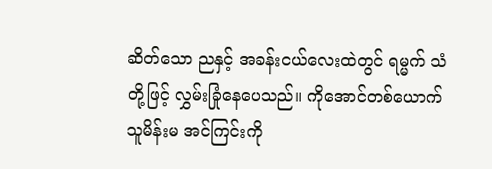ဆိတ်သော ညနှင့် အခန်းငယ်လေးထဲတွင် ရမ္မက် သံတို့ဖြင့် လွှမ်းခြုံနေပေသည်။ ကိုအောင်တစ်ယောက် သူမိန်းမ အင်ကြင်းကို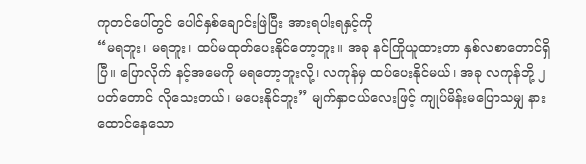ကုတင်ပေါ်တွင် ပေါင်နှစ်ချောင်းဖြဲပြီး အားရပါးရနှင့်ကို
“မရဘူး၊ မရဘူး၊ ထပ်မထုတ်ပေးနိုင်တော့ဘူး။ အခု နင်ကြိုယူထားတာ နှစ်လစာတောင်ရှိပြီ။ ပြောလိုက် နင့်အမေကို မရတော့ဘူးလို့၊ လကုန်မှ ထပ်ပေးနိုင်မယ်၊ အခု လကုန်ဘို့ ၂ ပတ်တောင် လိုသေးတယ်၊ မပေးနိုင်ဘူး” မျက်နှာငယ်လေးဖြင့် ကျုပ်မိန်းမပြောသမျှ နားထောင်နေသော